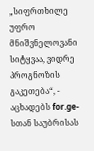„სიფრთხილე უფრო მნიშვნელოვანი სიტყვაა, ვიდრე პროგნოზის გაკეთება“, - აცხადებს for.ge-სთან საუბრისას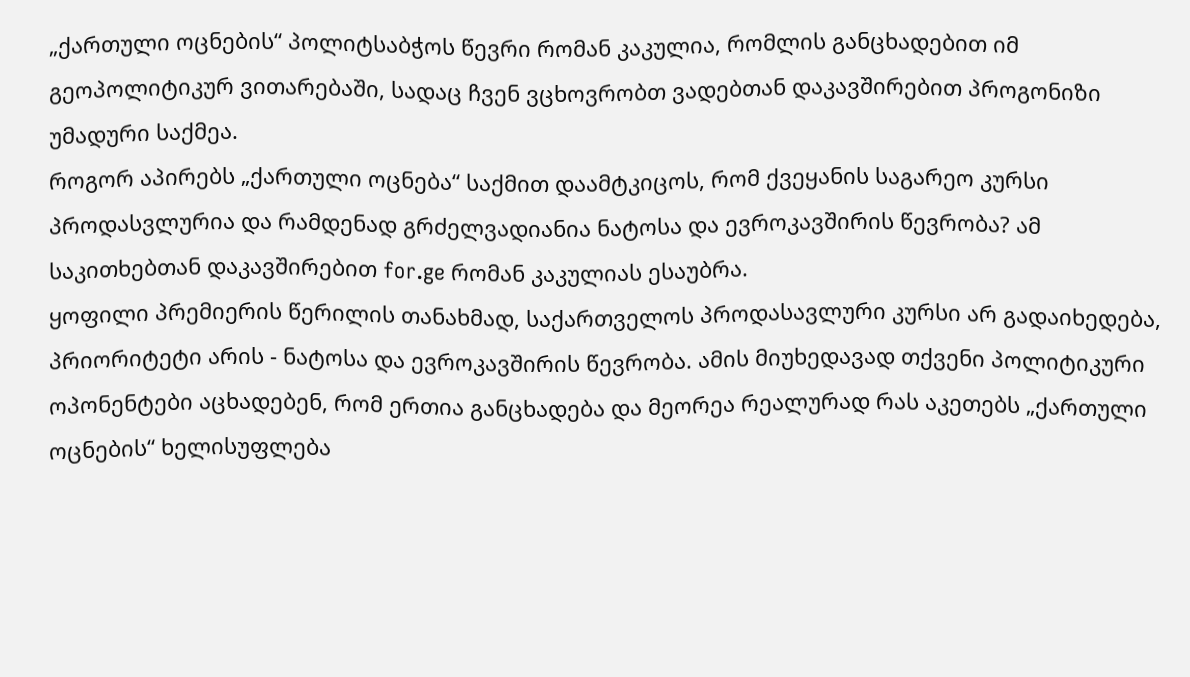„ქართული ოცნების“ პოლიტსაბჭოს წევრი რომან კაკულია, რომლის განცხადებით იმ გეოპოლიტიკურ ვითარებაში, სადაც ჩვენ ვცხოვრობთ ვადებთან დაკავშირებით პროგონიზი უმადური საქმეა.
როგორ აპირებს „ქართული ოცნება“ საქმით დაამტკიცოს, რომ ქვეყანის საგარეო კურსი პროდასვლურია და რამდენად გრძელვადიანია ნატოსა და ევროკავშირის წევრობა? ამ საკითხებთან დაკავშირებით for.ge რომან კაკულიას ესაუბრა.
ყოფილი პრემიერის წერილის თანახმად, საქართველოს პროდასავლური კურსი არ გადაიხედება, პრიორიტეტი არის - ნატოსა და ევროკავშირის წევრობა. ამის მიუხედავად თქვენი პოლიტიკური ოპონენტები აცხადებენ, რომ ერთია განცხადება და მეორეა რეალურად რას აკეთებს „ქართული ოცნების“ ხელისუფლება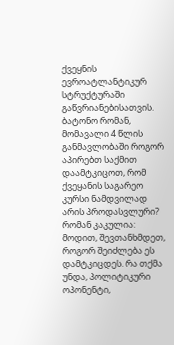ქვეყნის ევროატლანტიკურ სტრუქტურაში გაწვრიანებისათვის. ბატონო რომან, მომავალი 4 წლის განმავლობაში როგორ აპირებთ საქმით დაამტკიცოთ, რომ ქვეყანის საგარეო კურსი ნამდვილად არის პროდასვლური?
რომან კაკულია: მოდით, შევთანხმდეთ, როგორ შეიძლება ეს დამტკიცდეს. რა თქმა უნდა, პოლიტიკური ოპონენტი,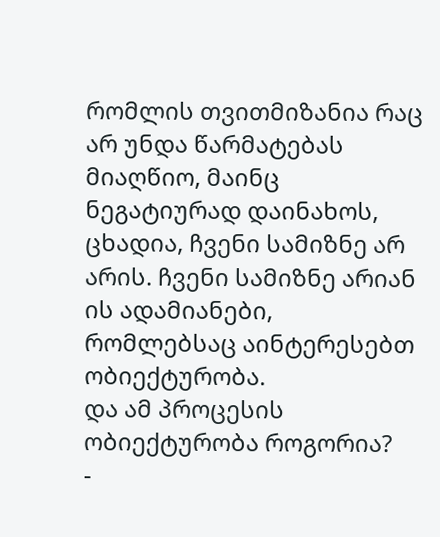რომლის თვითმიზანია რაც არ უნდა წარმატებას მიაღწიო, მაინც ნეგატიურად დაინახოს, ცხადია, ჩვენი სამიზნე არ არის. ჩვენი სამიზნე არიან ის ადამიანები, რომლებსაც აინტერესებთ ობიექტურობა.
და ამ პროცესის ობიექტურობა როგორია?
-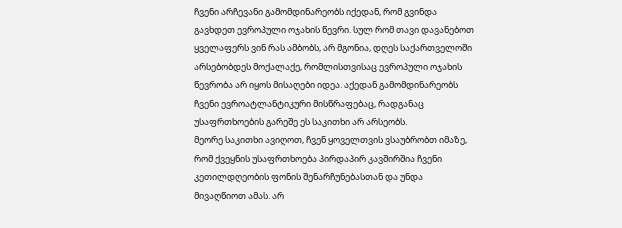ჩვენი არჩევანი გამომდინარეობს იქედან, რომ გვინდა გავხდეთ ევროპული ოჯახის წევრი. სულ რომ თავი დავანებოთ ყველაფერს ვინ რას ამბობს, არ მგონია, დღეს საქართველოში არსებობდეს მოქალაქე, რომლისთვისაც ევროპული ოჯახის წევრობა არ იყოს მისაღები იდეა. აქედან გამომდინარეობს ჩვენი ევროატლანტიკური მისწრაფებაც, რადგანაც უსაფრთხოების გარეშე ეს საკითხი არ არსეობს.
მეორე საკითხი ავიღოთ, ჩვენ ყოველთვის ვსაუბრობთ იმაზე, რომ ქვეყნის უსაფრთხოება პირდაპირ კავშირშია ჩვენი კეთილდღეობის ფონის შენარჩუნებასთან და უნდა მივაღწიოთ ამას. არ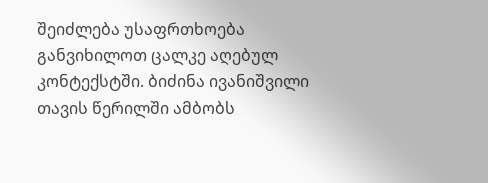შეიძლება უსაფრთხოება განვიხილოთ ცალკე აღებულ კონტექსტში. ბიძინა ივანიშვილი თავის წერილში ამბობს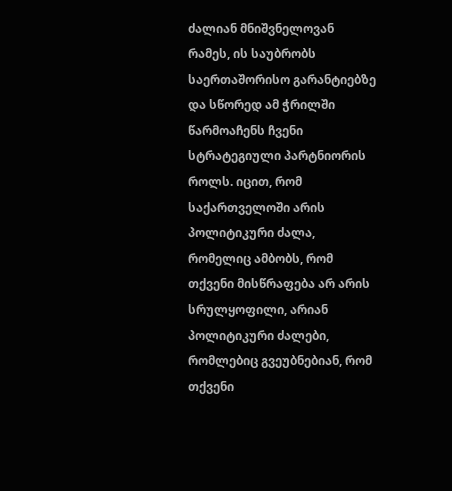ძალიან მნიშვნელოვან რამეს, ის საუბრობს საერთაშორისო გარანტიებზე და სწორედ ამ ჭრილში წარმოაჩენს ჩვენი სტრატეგიული პარტნიორის როლს. იცით, რომ საქართველოში არის პოლიტიკური ძალა, რომელიც ამბობს, რომ თქვენი მისწრაფება არ არის სრულყოფილი, არიან პოლიტიკური ძალები, რომლებიც გვეუბნებიან, რომ თქვენი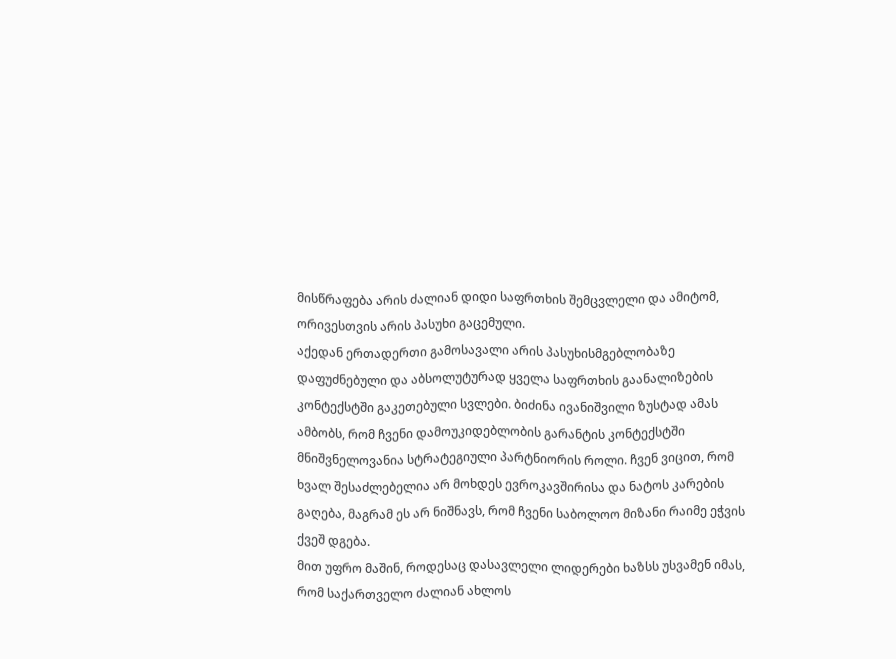მისწრაფება არის ძალიან დიდი საფრთხის შემცვლელი და ამიტომ, ორივესთვის არის პასუხი გაცემული.
აქედან ერთადერთი გამოსავალი არის პასუხისმგებლობაზე დაფუძნებული და აბსოლუტურად ყველა საფრთხის გაანალიზების კონტექსტში გაკეთებული სვლები. ბიძინა ივანიშვილი ზუსტად ამას ამბობს, რომ ჩვენი დამოუკიდებლობის გარანტის კონტექსტში მნიშვნელოვანია სტრატეგიული პარტნიორის როლი. ჩვენ ვიცით, რომ ხვალ შესაძლებელია არ მოხდეს ევროკავშირისა და ნატოს კარების გაღება, მაგრამ ეს არ ნიშნავს, რომ ჩვენი საბოლოო მიზანი რაიმე ეჭვის ქვეშ დგება.
მით უფრო მაშინ, როდესაც დასავლელი ლიდერები ხაზსს უსვამენ იმას, რომ საქართველო ძალიან ახლოს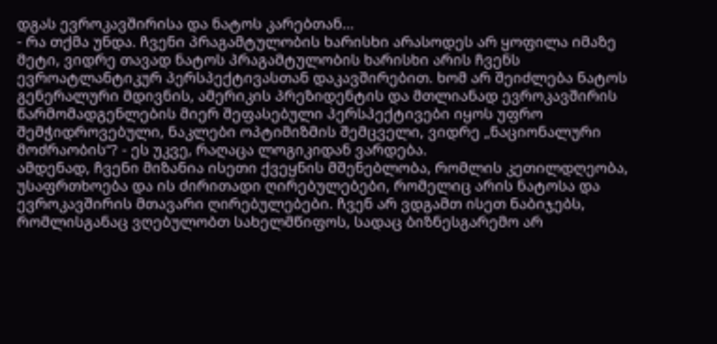დგას ევროკავშირისა და ნატოს კარებთან...
- რა თქმა უნდა. ჩვენი პრაგამტულობის ხარისხი არასოდეს არ ყოფილა იმაზე მეტი, ვიდრე თავად ნატოს პრაგამტულობის ხარისხი არის ჩვენს ევროატლანტიკურ პერსპექტივასთან დაკავშირებით. ხომ არ შეიძლება ნატოს გენერალური მდივნის, ამერიკის პრეზიდენტის და მთლიანად ევროკავშირის წარმომადგენლების მიერ შეფასებული პერსპექტივები იყოს უფრო შემჭიდროვებული, ნაკლები ოპტიმიზმის შემცველი, ვიდრე „ნაციონალური მოძრაობის“? - ეს უკვე, რაღაცა ლოგიკიდან ვარდება.
ამდენად, ჩვენი მიზანია ისეთი ქვეყნის მშენებლობა, რომლის კეთილდღეობა, უსაფრთხოება და ის ძირითადი ღირებულებები, რომელიც არის ნატოსა და ევროკავშირის მთავარი ღირებულებები. ჩვენ არ ვდგამთ ისეთ ნაბიჯებს, რომლისგანაც ვღებულობთ სახელმწიფოს, სადაც ბიზნესგარემო არ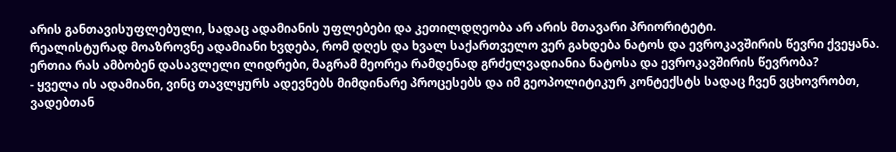არის განთავისუფლებული, სადაც ადამიანის უფლებები და კეთილდღეობა არ არის მთავარი პრიორიტეტი.
რეალისტურად მოაზროვნე ადამიანი ხვდება, რომ დღეს და ხვალ საქართველო ვერ გახდება ნატოს და ევროკავშირის წევრი ქვეყანა. ერთია რას ამბობენ დასავლელი ლიდრები, მაგრამ მეორეა რამდენად გრძელვადიანია ნატოსა და ევროკავშირის წევრობა?
- ყველა ის ადამიანი, ვინც თავლყურს ადევნებს მიმდინარე პროცესებს და იმ გეოპოლიტიკურ კონტექსტს სადაც ჩვენ ვცხოვრობთ, ვადებთან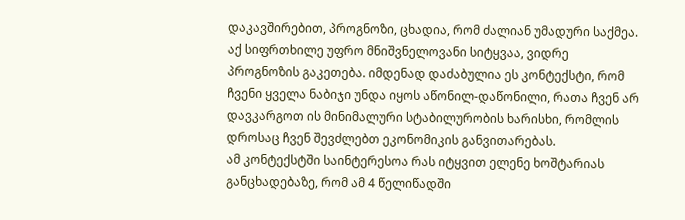დაკავშირებით, პროგნოზი, ცხადია, რომ ძალიან უმადური საქმეა. აქ სიფრთხილე უფრო მნიშვნელოვანი სიტყვაა, ვიდრე პროგნოზის გაკეთება. იმდენად დაძაბულია ეს კონტექსტი, რომ ჩვენი ყველა ნაბიჯი უნდა იყოს აწონილ-დაწონილი, რათა ჩვენ არ დავკარგოთ ის მინიმალური სტაბილურობის ხარისხი, რომლის დროსაც ჩვენ შევძლებთ ეკონომიკის განვითარებას.
ამ კონტექსტში საინტერესოა რას იტყვით ელენე ხოშტარიას განცხადებაზე, რომ ამ 4 წელიწადში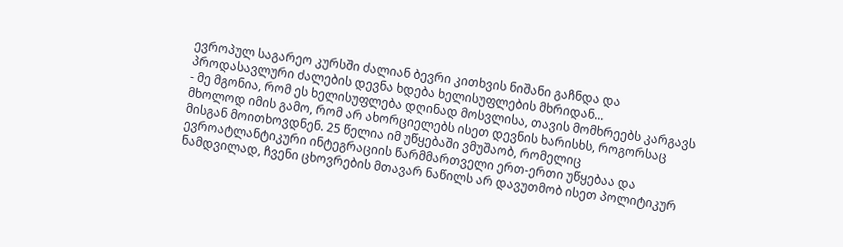ევროპულ საგარეო კურსში ძალიან ბევრი კითხვის ნიშანი გაჩნდა და პროდასავლური ძალების დევნა ხდება ხელისუფლების მხრიდან...
- მე მგონია, რომ ეს ხელისუფლება დღინად მოსვლისა, თავის მომხრეებს კარგავს მხოლოდ იმის გამო, რომ არ ახორციელებს ისეთ დევნის ხარისხს, როგორსაც მისგან მოითხოვდნენ. 25 წელია იმ უწყებაში ვმუშაობ, რომელიც ევროატლანტიკური ინტეგრაციის წარმმართველი ერთ-ერთი უწყებაა და ნამდვილად, ჩვენი ცხოვრების მთავარ ნაწილს არ დავუთმობ ისეთ პოლიტიკურ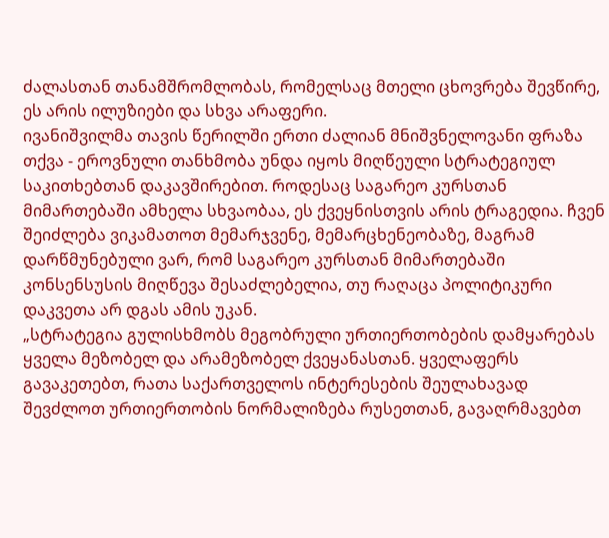ძალასთან თანამშრომლობას, რომელსაც მთელი ცხოვრება შევწირე, ეს არის ილუზიები და სხვა არაფერი.
ივანიშვილმა თავის წერილში ერთი ძალიან მნიშვნელოვანი ფრაზა თქვა - ეროვნული თანხმობა უნდა იყოს მიღწეული სტრატეგიულ საკითხებთან დაკავშირებით. როდესაც საგარეო კურსთან მიმართებაში ამხელა სხვაობაა, ეს ქვეყნისთვის არის ტრაგედია. ჩვენ შეიძლება ვიკამათოთ მემარჯვენე, მემარცხენეობაზე, მაგრამ დარწმუნებული ვარ, რომ საგარეო კურსთან მიმართებაში კონსენსუსის მიღწევა შესაძლებელია, თუ რაღაცა პოლიტიკური დაკვეთა არ დგას ამის უკან.
„სტრატეგია გულისხმობს მეგობრული ურთიერთობების დამყარებას ყველა მეზობელ და არამეზობელ ქვეყანასთან. ყველაფერს გავაკეთებთ, რათა საქართველოს ინტერესების შეულახავად შევძლოთ ურთიერთობის ნორმალიზება რუსეთთან, გავაღრმავებთ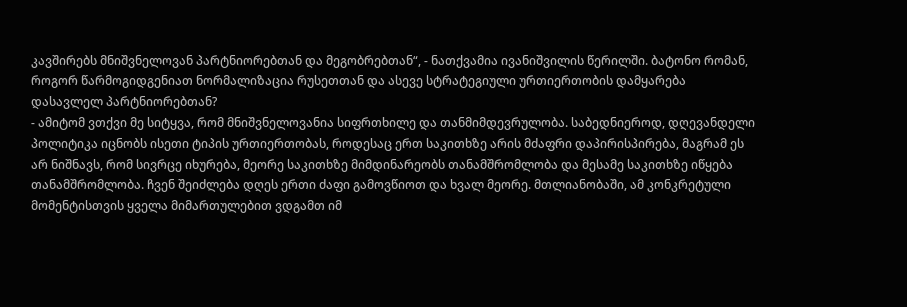კავშირებს მნიშვნელოვან პარტნიორებთან და მეგობრებთან“, - ნათქვამია ივანიშვილის წერილში. ბატონო რომან, როგორ წარმოგიდგენიათ ნორმალიზაცია რუსეთთან და ასევე სტრატეგიული ურთიერთობის დამყარება დასავლელ პარტნიორებთან?
- ამიტომ ვთქვი მე სიტყვა, რომ მნიშვნელოვანია სიფრთხილე და თანმიმდევრულობა. საბედნიეროდ, დღევანდელი პოლიტიკა იცნობს ისეთი ტიპის ურთიერთობას, როდესაც ერთ საკითხზე არის მძაფრი დაპირისპირება, მაგრამ ეს არ ნიშნავს, რომ სივრცე იხურება, მეორე საკითხზე მიმდინარეობს თანამშრომლობა და მესამე საკითხზე იწყება თანამშრომლობა. ჩვენ შეიძლება დღეს ერთი ძაფი გამოვწიოთ და ხვალ მეორე. მთლიანობაში, ამ კონკრეტული მომენტისთვის ყველა მიმართულებით ვდგამთ იმ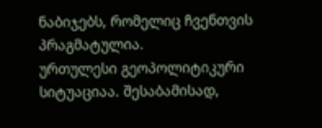ნაბიჯებს, რომელიც ჩვენთვის პრაგმატულია.
ურთულესი გეოპოლიტიკური სიტუაციაა. შესაბამისად,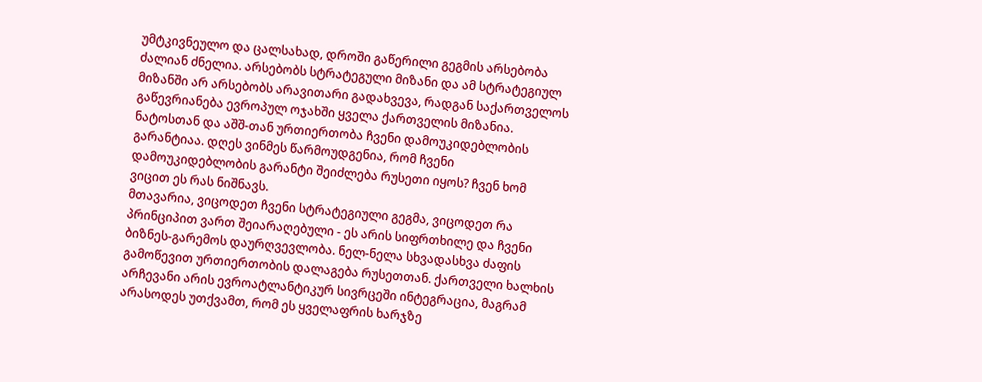უმტკივნეულო და ცალსახად, დროში გაწერილი გეგმის არსებობა ძალიან ძნელია. არსებობს სტრატეგული მიზანი და ამ სტრატეგიულ მიზანში არ არსებობს არავითარი გადახვევა, რადგან საქართველოს გაწევრიანება ევროპულ ოჯახში ყველა ქართველის მიზანია. ნატოსთან და აშშ-თან ურთიერთობა ჩვენი დამოუკიდებლობის გარანტიაა. დღეს ვინმეს წარმოუდგენია, რომ ჩვენი დამოუკიდებლობის გარანტი შეიძლება რუსეთი იყოს? ჩვენ ხომ ვიცით ეს რას ნიშნავს.
მთავარია, ვიცოდეთ ჩვენი სტრატეგიული გეგმა, ვიცოდეთ რა პრინციპით ვართ შეიარაღებული - ეს არის სიფრთხილე და ჩვენი ბიზნეს-გარემოს დაურღვევლობა. ნელ-ნელა სხვადასხვა ძაფის გამოწევით ურთიერთობის დალაგება რუსეთთან. ქართველი ხალხის არჩევანი არის ევროატლანტიკურ სივრცეში ინტეგრაცია, მაგრამ არასოდეს უთქვამთ, რომ ეს ყველაფრის ხარჯზე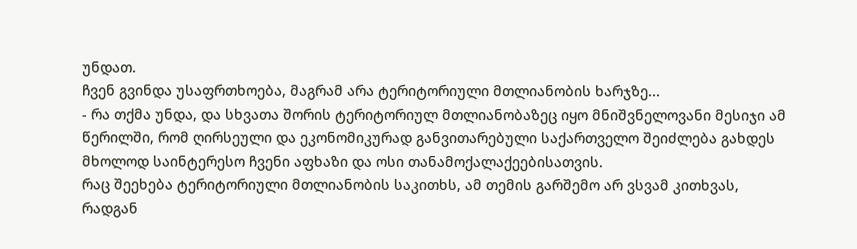უნდათ.
ჩვენ გვინდა უსაფრთხოება, მაგრამ არა ტერიტორიული მთლიანობის ხარჯზე...
- რა თქმა უნდა, და სხვათა შორის ტერიტორიულ მთლიანობაზეც იყო მნიშვნელოვანი მესიჯი ამ წერილში, რომ ღირსეული და ეკონომიკურად განვითარებული საქართველო შეიძლება გახდეს მხოლოდ საინტერესო ჩვენი აფხაზი და ოსი თანამოქალაქეებისათვის.
რაც შეეხება ტერიტორიული მთლიანობის საკითხს, ამ თემის გარშემო არ ვსვამ კითხვას, რადგან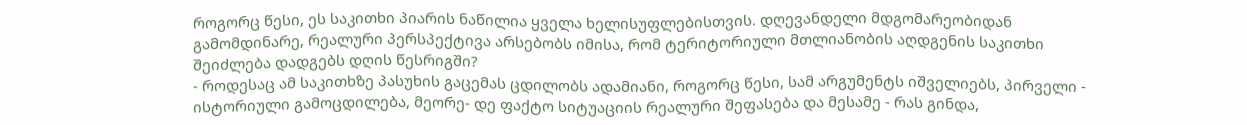როგორც წესი, ეს საკითხი პიარის ნაწილია ყველა ხელისუფლებისთვის. დღევანდელი მდგომარეობიდან გამომდინარე, რეალური პერსპექტივა არსებობს იმისა, რომ ტერიტორიული მთლიანობის აღდგენის საკითხი შეიძლება დადგებს დღის წესრიგში?
- როდესაც ამ საკითხზე პასუხის გაცემას ცდილობს ადამიანი, როგორც წესი, სამ არგუმენტს იშველიებს, პირველი - ისტორიული გამოცდილება, მეორე- დე ფაქტო სიტუაციის რეალური შეფასება და მესამე - რას გინდა,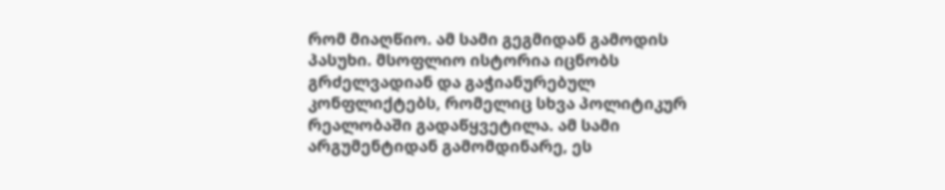რომ მიაღწიო. ამ სამი გეგმიდან გამოდის პასუხი. მსოფლიო ისტორია იცნობს გრძელვადიან და გაჭიანურებულ კონფლიქტებს, რომელიც სხვა პოლიტიკურ რეალობაში გადაწყვეტილა. ამ სამი არგუმენტიდან გამომდინარე, ეს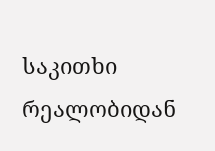საკითხი რეალობიდან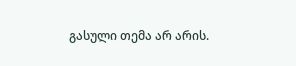გასული თემა არ არის.